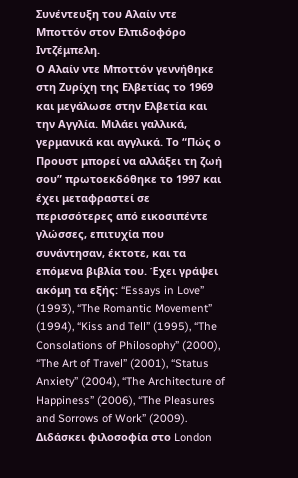Συνέντευξη του Αλαίν ντε Μποττόν στον Ελπιδοφόρο Ιντζέμπελη.
Ο Αλαίν ντε Μποττόν γεννήθηκε στη Ζυρίχη της Ελβετίας το 1969 και μεγάλωσε στην Ελβετία και την Αγγλία. Μιλάει γαλλικά, γερμανικά και αγγλικά. Το “Πώς ο Προυστ μπορεί να αλλάξει τη ζωή σου” πρωτοεκδόθηκε το 1997 και έχει μεταφραστεί σε περισσότερες από εικοσιπέντε γλώσσες, επιτυχία που συνάντησαν, έκτοτε, και τα επόμενα βιβλία του. Έχει γράψει ακόμη τα εξής: “Essays in Love” (1993), “The Romantic Movement” (1994), “Kiss and Tell” (1995), “The Consolations of Philosophy” (2000), “The Art of Travel” (2001), “Status Anxiety” (2004), “The Architecture of Happiness” (2006), “The Pleasures and Sorrows of Work” (2009). Διδάσκει φιλοσοφία στο London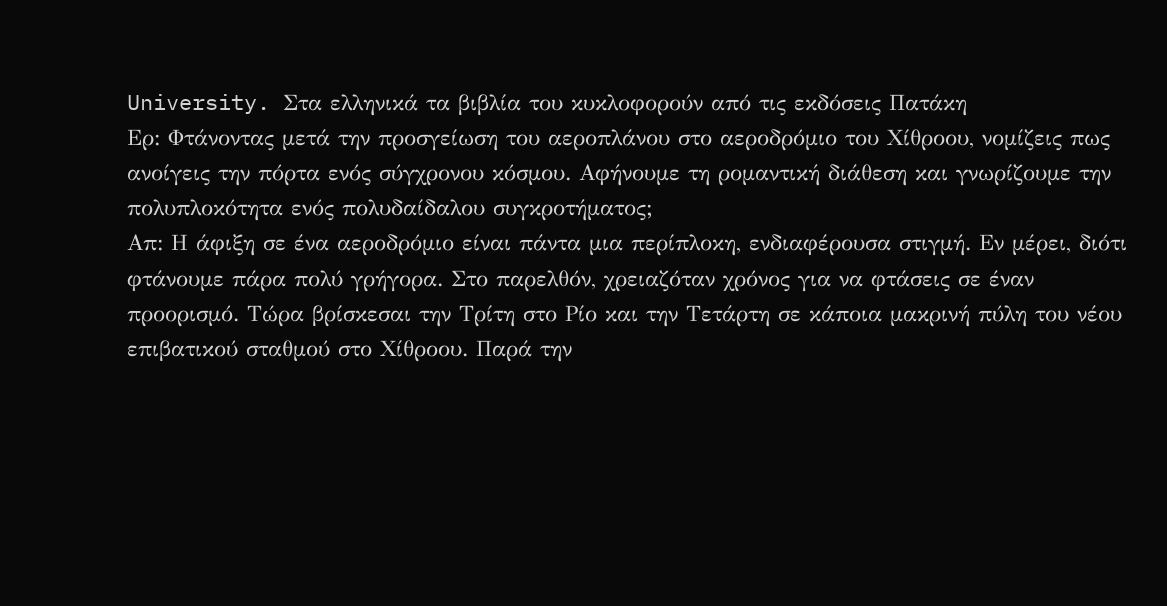University. Στα ελληνικά τα βιβλία του κυκλοφορούν από τις εκδόσεις Πατάκη
Ερ: Φτάνοντας μετά την προσγείωση του αεροπλάνου στο αεροδρόμιο του Χίθροου, νομίζεις πως ανοίγεις την πόρτα ενός σύγχρονου κόσμου. Αφήνουμε τη ρομαντική διάθεση και γνωρίζουμε την πολυπλοκότητα ενός πολυδαίδαλου συγκροτήματος;
Απ: Η άφιξη σε ένα αεροδρόμιο είναι πάντα μια περίπλοκη, ενδιαφέρουσα στιγμή. Εν μέρει, διότι φτάνουμε πάρα πολύ γρήγορα. Στο παρελθόν, χρειαζόταν χρόνος για να φτάσεις σε έναν προορισμό. Τώρα βρίσκεσαι την Τρίτη στο Ρίο και την Τετάρτη σε κάποια μακρινή πύλη του νέου επιβατικού σταθμού στο Χίθροου. Παρά την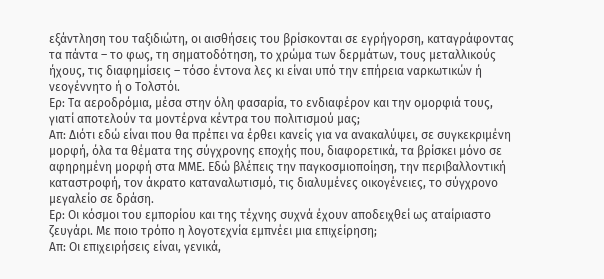εξάντληση του ταξιδιώτη, οι αισθήσεις του βρίσκονται σε εγρήγορση, καταγράφοντας τα πάντα – το φως, τη σηματοδότηση, το χρώμα των δερμάτων, τους μεταλλικούς ήχους, τις διαφημίσεις – τόσο έντονα λες κι είναι υπό την επήρεια ναρκωτικών ή νεογέννητο ή ο Τολστόι.
Ερ: Τα αεροδρόμια, μέσα στην όλη φασαρία, το ενδιαφέρον και την ομορφιά τους, γιατί αποτελούν τα μοντέρνα κέντρα του πολιτισμού μας;
Απ: Διότι εδώ είναι που θα πρέπει να έρθει κανείς για να ανακαλύψει, σε συγκεκριμένη μορφή, όλα τα θέματα της σύγχρονης εποχής που, διαφορετικά, τα βρίσκει μόνο σε αφηρημένη μορφή στα ΜΜΕ. Εδώ βλέπεις την παγκοσμιοποίηση, την περιβαλλοντική καταστροφή, τον άκρατο καταναλωτισμό, τις διαλυμένες οικογένειες, το σύγχρονο μεγαλείο σε δράση.
Ερ: Οι κόσμοι του εμπορίου και της τέχνης συχνά έχουν αποδειχθεί ως αταίριαστο ζευγάρι. Με ποιο τρόπο η λογοτεχνία εμπνέει μια επιχείρηση;
Απ: Οι επιχειρήσεις είναι, γενικά,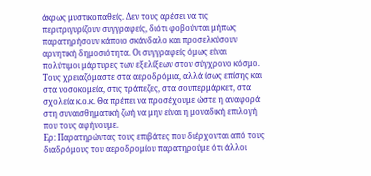άκρως μυστικοπαθείς. Δεν τους αρέσει να τις περιτριγυρίζουν συγγραφείς, διότι φοβούνται μήπως παρατηρήσουν κάποιο σκάνδαλο και προσελκύσουν αρνητική δημοσιότητα. Οι συγγραφείς όμως είναι πολύτιμοι μάρτυρες των εξελίξεων στον σύγχρονο κόσμο. Τους χρειαζόμαστε στα αεροδρόμια, αλλά ίσως επίσης και στα νοσοκομεία, στις τράπεζες, στα σουπερμάρκετ, στα σχολεία κ.ο.κ. Θα πρέπει να προσέχουμε ώστε η αναφορά στη συναισθηματική ζωή να μην είναι η μοναδική επιλογή που τους αφήνουμε.
Ερ: Παρατηρώντας τους επιβάτες που διέρχονται από τους διαδρόμους του αεροδρομίου παρατηρούμε ότι άλλοι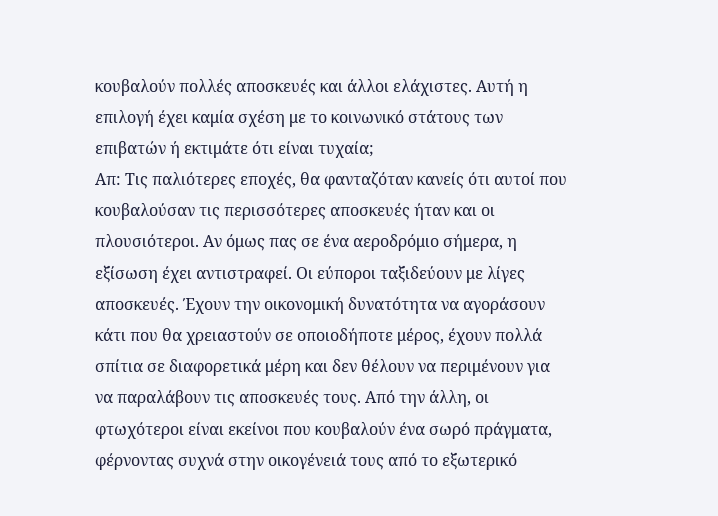κουβαλούν πολλές αποσκευές και άλλοι ελάχιστες. Αυτή η επιλογή έχει καμία σχέση με το κοινωνικό στάτους των επιβατών ή εκτιμάτε ότι είναι τυχαία;
Απ: Τις παλιότερες εποχές, θα φανταζόταν κανείς ότι αυτοί που κουβαλούσαν τις περισσότερες αποσκευές ήταν και οι πλουσιότεροι. Αν όμως πας σε ένα αεροδρόμιο σήμερα, η εξίσωση έχει αντιστραφεί. Οι εύποροι ταξιδεύουν με λίγες αποσκευές. Έχουν την οικονομική δυνατότητα να αγοράσουν κάτι που θα χρειαστούν σε οποιοδήποτε μέρος, έχουν πολλά σπίτια σε διαφορετικά μέρη και δεν θέλουν να περιμένουν για να παραλάβουν τις αποσκευές τους. Από την άλλη, οι φτωχότεροι είναι εκείνοι που κουβαλούν ένα σωρό πράγματα, φέρνοντας συχνά στην οικογένειά τους από το εξωτερικό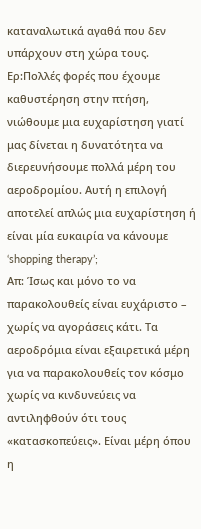καταναλωτικά αγαθά που δεν υπάρχουν στη χώρα τους.
Ερ:Πολλές φορές που έχουμε καθυστέρηση στην πτήση, νιώθουμε μια ευχαρίστηση γιατί μας δίνεται η δυνατότητα να διερευνήσουμε πολλά μέρη του αεροδρομίου. Αυτή η επιλογή αποτελεί απλώς μια ευχαρίστηση ή είναι μία ευκαιρία να κάνουμε ‘shopping therapy’;
Απ: Ίσως και μόνο το να παρακολουθείς είναι ευχάριστο – χωρίς να αγοράσεις κάτι. Τα αεροδρόμια είναι εξαιρετικά μέρη για να παρακολουθείς τον κόσμο χωρίς να κινδυνεύεις να αντιληφθούν ότι τους «κατασκοπεύεις». Είναι μέρη όπου η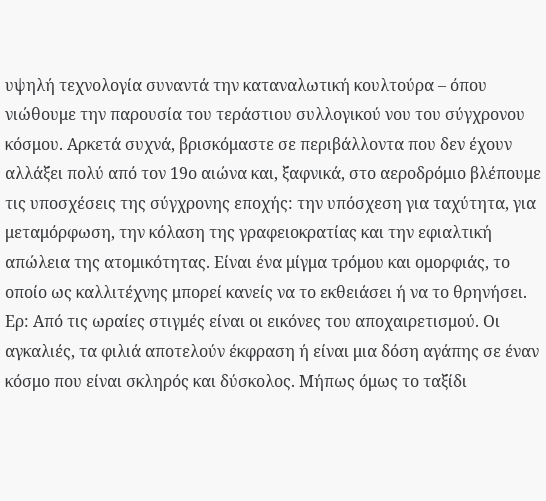υψηλή τεχνολογία συναντά την καταναλωτική κουλτούρα – όπου νιώθουμε την παρουσία του τεράστιου συλλογικού νου του σύγχρονου κόσμου. Αρκετά συχνά, βρισκόμαστε σε περιβάλλοντα που δεν έχουν αλλάξει πολύ από τον 19ο αιώνα και, ξαφνικά, στο αεροδρόμιο βλέπουμε τις υποσχέσεις της σύγχρονης εποχής: την υπόσχεση για ταχύτητα, για μεταμόρφωση, την κόλαση της γραφειοκρατίας και την εφιαλτική απώλεια της ατομικότητας. Είναι ένα μίγμα τρόμου και ομορφιάς, το οποίο ως καλλιτέχνης μπορεί κανείς να το εκθειάσει ή να το θρηνήσει.
Ερ: Από τις ωραίες στιγμές είναι οι εικόνες του αποχαιρετισμού. Οι αγκαλιές, τα φιλιά αποτελούν έκφραση ή είναι μια δόση αγάπης σε έναν κόσμο που είναι σκληρός και δύσκολος. Μήπως όμως το ταξίδι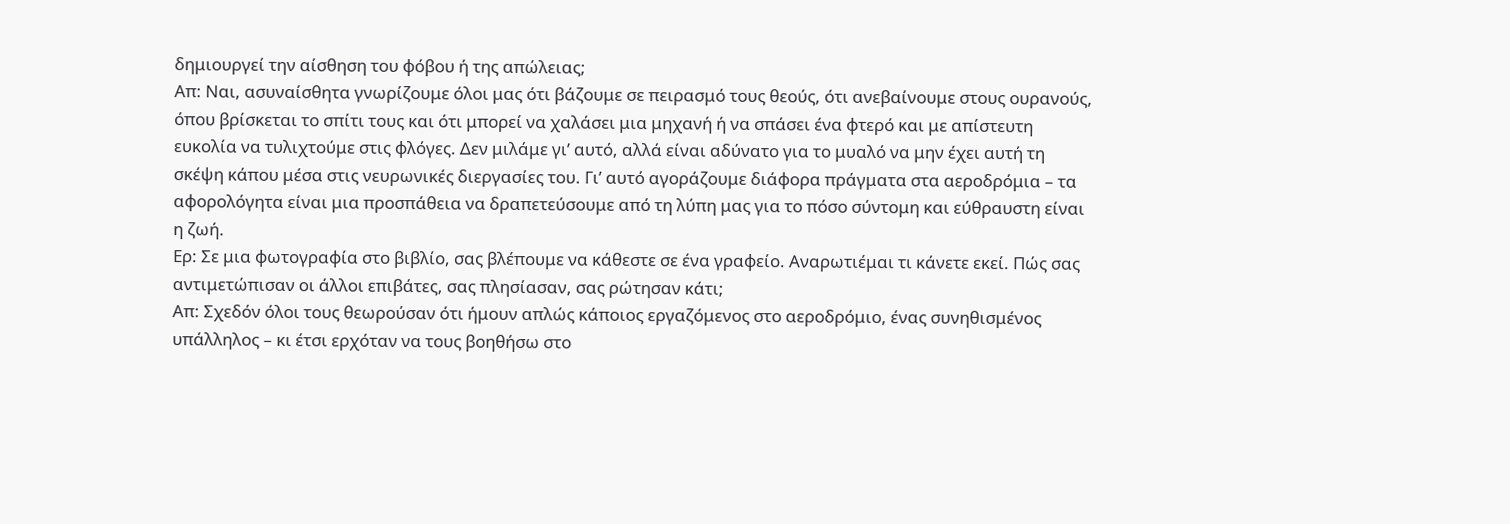δημιουργεί την αίσθηση του φόβου ή της απώλειας;
Απ: Ναι, ασυναίσθητα γνωρίζουμε όλοι μας ότι βάζουμε σε πειρασμό τους θεούς, ότι ανεβαίνουμε στους ουρανούς, όπου βρίσκεται το σπίτι τους και ότι μπορεί να χαλάσει μια μηχανή ή να σπάσει ένα φτερό και με απίστευτη ευκολία να τυλιχτούμε στις φλόγες. Δεν μιλάμε γι’ αυτό, αλλά είναι αδύνατο για το μυαλό να μην έχει αυτή τη σκέψη κάπου μέσα στις νευρωνικές διεργασίες του. Γι’ αυτό αγοράζουμε διάφορα πράγματα στα αεροδρόμια – τα αφορολόγητα είναι μια προσπάθεια να δραπετεύσουμε από τη λύπη μας για το πόσο σύντομη και εύθραυστη είναι η ζωή.
Ερ: Σε μια φωτογραφία στο βιβλίο, σας βλέπουμε να κάθεστε σε ένα γραφείο. Αναρωτιέμαι τι κάνετε εκεί. Πώς σας αντιμετώπισαν οι άλλοι επιβάτες, σας πλησίασαν, σας ρώτησαν κάτι;
Απ: Σχεδόν όλοι τους θεωρούσαν ότι ήμουν απλώς κάποιος εργαζόμενος στο αεροδρόμιο, ένας συνηθισμένος υπάλληλος – κι έτσι ερχόταν να τους βοηθήσω στο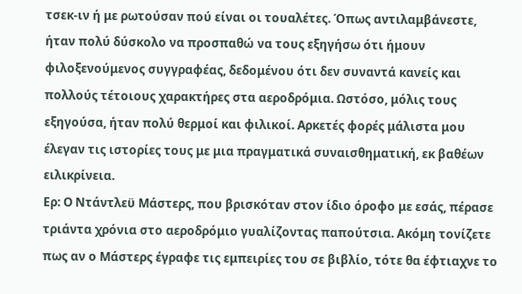τσεκ-ιν ή με ρωτούσαν πού είναι οι τουαλέτες. Όπως αντιλαμβάνεστε, ήταν πολύ δύσκολο να προσπαθώ να τους εξηγήσω ότι ήμουν φιλοξενούμενος συγγραφέας, δεδομένου ότι δεν συναντά κανείς και πολλούς τέτοιους χαρακτήρες στα αεροδρόμια. Ωστόσο, μόλις τους εξηγούσα, ήταν πολύ θερμοί και φιλικοί. Αρκετές φορές μάλιστα μου έλεγαν τις ιστορίες τους με μια πραγματικά συναισθηματική, εκ βαθέων ειλικρίνεια.
Ερ: Ο Ντάντλεϋ Μάστερς, που βρισκόταν στον ίδιο όροφο με εσάς, πέρασε τριάντα χρόνια στο αεροδρόμιο γυαλίζοντας παπούτσια. Ακόμη τονίζετε πως αν ο Μάστερς έγραφε τις εμπειρίες του σε βιβλίο, τότε θα έφτιαχνε το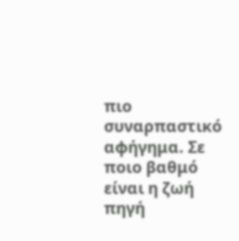πιο συναρπαστικό αφήγημα. Σε ποιο βαθμό είναι η ζωή πηγή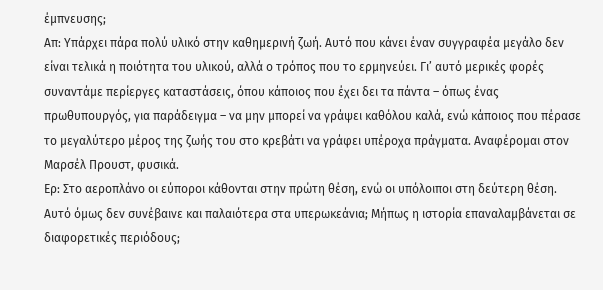έμπνευσης;
Απ: Υπάρχει πάρα πολύ υλικό στην καθημερινή ζωή. Αυτό που κάνει έναν συγγραφέα μεγάλο δεν είναι τελικά η ποιότητα του υλικού, αλλά ο τρόπος που το ερμηνεύει. Γι’ αυτό μερικές φορές συναντάμε περίεργες καταστάσεις, όπου κάποιος που έχει δει τα πάντα – όπως ένας πρωθυπουργός, για παράδειγμα – να μην μπορεί να γράψει καθόλου καλά, ενώ κάποιος που πέρασε το μεγαλύτερο μέρος της ζωής του στο κρεβάτι να γράφει υπέροχα πράγματα. Αναφέρομαι στον Μαρσέλ Προυστ, φυσικά.
Ερ: Στο αεροπλάνο οι εύποροι κάθονται στην πρώτη θέση, ενώ οι υπόλοιποι στη δεύτερη θέση. Αυτό όμως δεν συνέβαινε και παλαιότερα στα υπερωκεάνια; Μήπως η ιστορία επαναλαμβάνεται σε διαφορετικές περιόδους;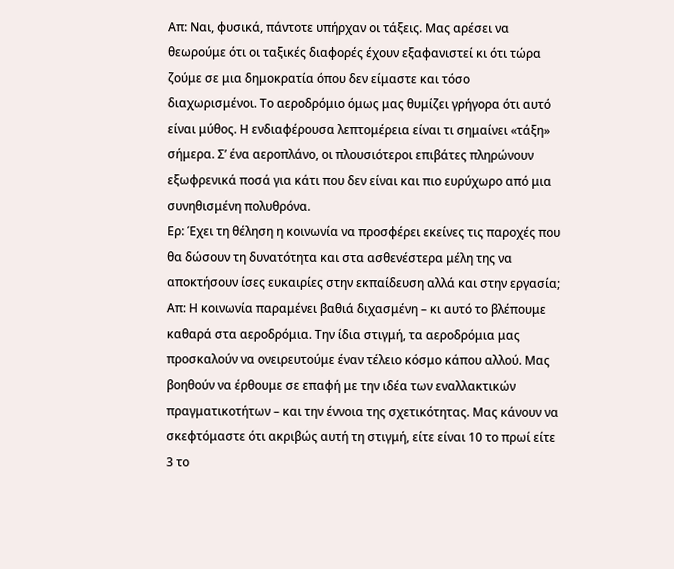Απ: Ναι, φυσικά, πάντοτε υπήρχαν οι τάξεις. Μας αρέσει να θεωρούμε ότι οι ταξικές διαφορές έχουν εξαφανιστεί κι ότι τώρα ζούμε σε μια δημοκρατία όπου δεν είμαστε και τόσο διαχωρισμένοι. Το αεροδρόμιο όμως μας θυμίζει γρήγορα ότι αυτό είναι μύθος. Η ενδιαφέρουσα λεπτομέρεια είναι τι σημαίνει «τάξη» σήμερα. Σ’ ένα αεροπλάνο, οι πλουσιότεροι επιβάτες πληρώνουν εξωφρενικά ποσά για κάτι που δεν είναι και πιο ευρύχωρο από μια συνηθισμένη πολυθρόνα.
Ερ: Έχει τη θέληση η κοινωνία να προσφέρει εκείνες τις παροχές που θα δώσουν τη δυνατότητα και στα ασθενέστερα μέλη της να αποκτήσουν ίσες ευκαιρίες στην εκπαίδευση αλλά και στην εργασία;
Απ: Η κοινωνία παραμένει βαθιά διχασμένη – κι αυτό το βλέπουμε καθαρά στα αεροδρόμια. Την ίδια στιγμή, τα αεροδρόμια μας προσκαλούν να ονειρευτούμε έναν τέλειο κόσμο κάπου αλλού. Μας βοηθούν να έρθουμε σε επαφή με την ιδέα των εναλλακτικών πραγματικοτήτων – και την έννοια της σχετικότητας. Μας κάνουν να σκεφτόμαστε ότι ακριβώς αυτή τη στιγμή, είτε είναι 10 το πρωί είτε 3 το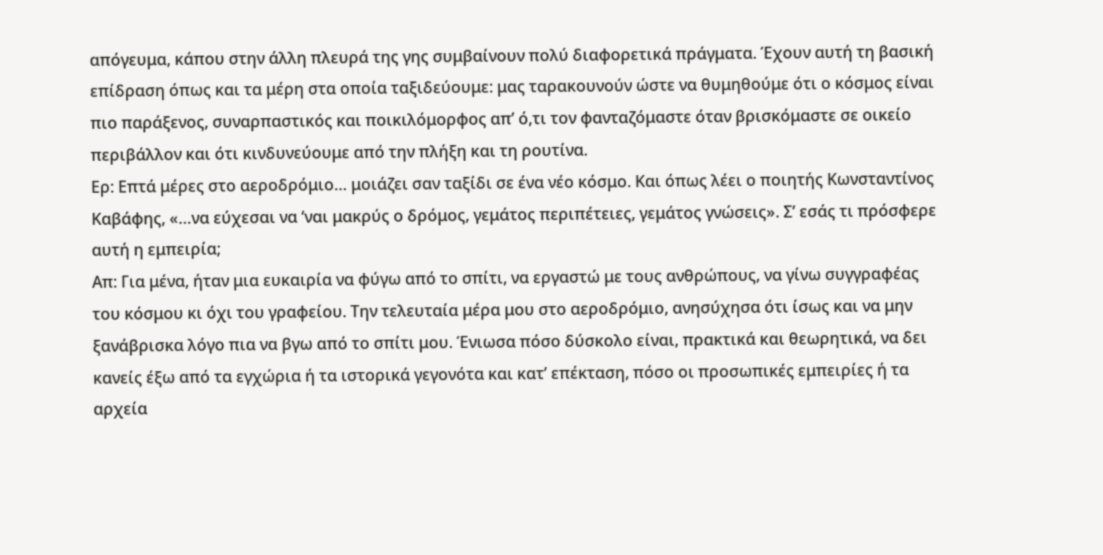απόγευμα, κάπου στην άλλη πλευρά της γης συμβαίνουν πολύ διαφορετικά πράγματα. Έχουν αυτή τη βασική επίδραση όπως και τα μέρη στα οποία ταξιδεύουμε: μας ταρακουνούν ώστε να θυμηθούμε ότι ο κόσμος είναι πιο παράξενος, συναρπαστικός και ποικιλόμορφος απ’ ό,τι τον φανταζόμαστε όταν βρισκόμαστε σε οικείο περιβάλλον και ότι κινδυνεύουμε από την πλήξη και τη ρουτίνα.
Ερ: Επτά μέρες στο αεροδρόμιο… μοιάζει σαν ταξίδι σε ένα νέο κόσμο. Και όπως λέει ο ποιητής Κωνσταντίνος Καβάφης, «…να εύχεσαι να ‘ναι μακρύς ο δρόμος, γεμάτος περιπέτειες, γεμάτος γνώσεις». Σ’ εσάς τι πρόσφερε αυτή η εμπειρία;
Απ: Για μένα, ήταν μια ευκαιρία να φύγω από το σπίτι, να εργαστώ με τους ανθρώπους, να γίνω συγγραφέας του κόσμου κι όχι του γραφείου. Την τελευταία μέρα μου στο αεροδρόμιο, ανησύχησα ότι ίσως και να μην ξανάβρισκα λόγο πια να βγω από το σπίτι μου. Ένιωσα πόσο δύσκολο είναι, πρακτικά και θεωρητικά, να δει κανείς έξω από τα εγχώρια ή τα ιστορικά γεγονότα και κατ’ επέκταση, πόσο οι προσωπικές εμπειρίες ή τα αρχεία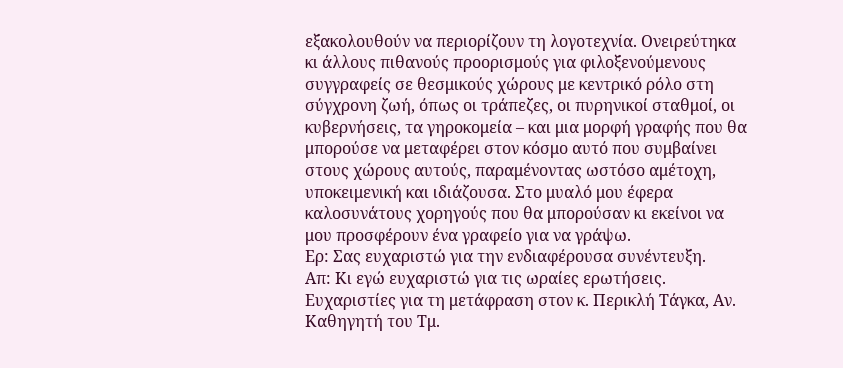εξακολουθούν να περιορίζουν τη λογοτεχνία. Ονειρεύτηκα κι άλλους πιθανούς προορισμούς για φιλοξενούμενους συγγραφείς σε θεσμικούς χώρους με κεντρικό ρόλο στη σύγχρονη ζωή, όπως οι τράπεζες, οι πυρηνικοί σταθμοί, οι κυβερνήσεις, τα γηροκομεία – και μια μορφή γραφής που θα μπορούσε να μεταφέρει στον κόσμο αυτό που συμβαίνει στους χώρους αυτούς, παραμένοντας ωστόσο αμέτοχη, υποκειμενική και ιδιάζουσα. Στο μυαλό μου έφερα καλοσυνάτους χορηγούς που θα μπορούσαν κι εκείνοι να μου προσφέρουν ένα γραφείο για να γράψω.
Ερ: Σας ευχαριστώ για την ενδιαφέρουσα συνέντευξη.
Απ: Κι εγώ ευχαριστώ για τις ωραίες ερωτήσεις.
Ευχαριστίες για τη μετάφραση στον κ. Περικλή Τάγκα, Aν. Καθηγητή του Τμ.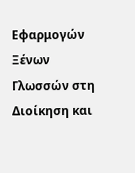Εφαρμογών Ξένων Γλωσσών στη Διοίκηση και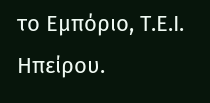το Εμπόριο, Τ.Ε.Ι. Ηπείρου.